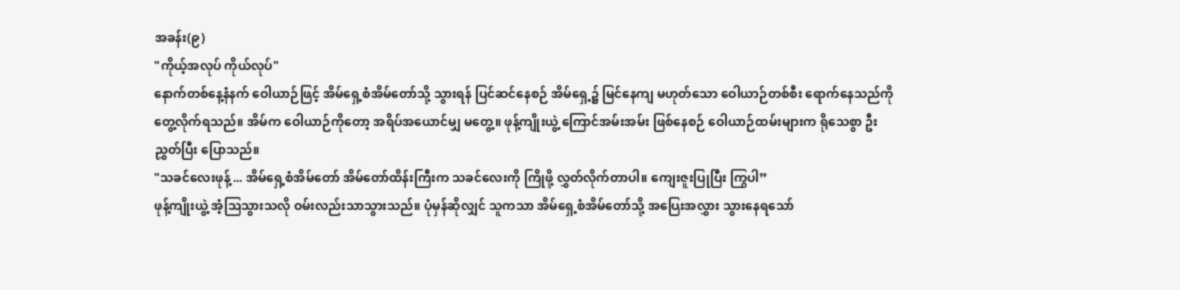အခန်း(၉)
"ကိုယ့်အလုပ် ကိုယ်လုပ်"
နောက်တစ်နေ့နံနက် ဝေါယာဉ်ဖြင့် အိမ်ရှေ့စံအိမ်တော်သို့ သွားရန် ပြင်ဆင်နေစဉ် အိမ်ရှေ့၌ မြင်နေကျ မဟုတ်သော ဝေါယာဉ်တစ်စီး ရောက်နေသည်ကို တွေ့လိုက်ရသည်။ အိမ်က ဝေါယာဉ်ကိုတော့ အရိပ်အယောင်မျှ မတွေ့။ ဖုန့်ကျိုးယွဲ့ ကြောင်အမ်းအမ်း ဖြစ်နေစဉ် ဝေါယာဉ်ထမ်းများက ရိုသေစွာ ဦးညွှတ်ပြီး ပြောသည်။
"သခင်လေးဖုန့် ... အိမ်ရှေ့စံအိမ်တော် အိမ်တော်ထိန်းကြီးက သခင်လေးကို ကြိုဖို့ လွှတ်လိုက်တာပါ။ ကျေးဇူးပြုပြီး ကြွပါ”
ဖုန့်ကျိုးယွဲ့ အံ့သြသွားသလို ဝမ်းလည်းသာသွားသည်။ ပုံမှန်ဆိုလျှင် သူကသာ အိမ်ရှေ့စံအိမ်တော်သို့ အပြေးအလွှား သွားနေရသော်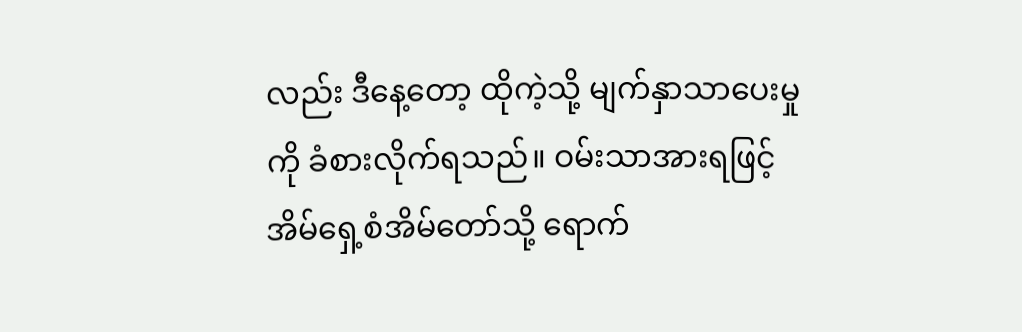လည်း ဒီနေ့တော့ ထိုကဲ့သို့ မျက်နှာသာပေးမှုကို ခံစားလိုက်ရသည်။ ဝမ်းသာအားရဖြင့် အိမ်ရှေ့စံအိမ်တော်သို့ ရောက်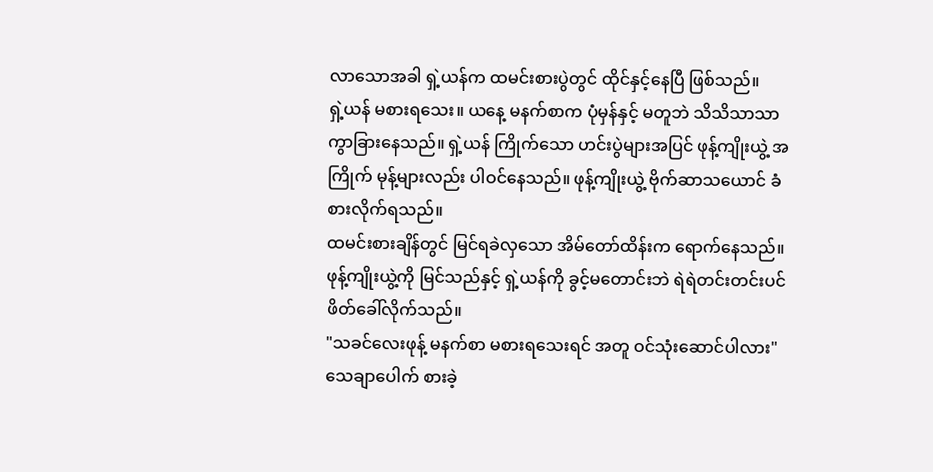လာသောအခါ ရှဲ့ယန်က ထမင်းစားပွဲတွင် ထိုင်နှင့်နေပြီ ဖြစ်သည်။
ရှဲ့ယန် မစားရသေး။ ယနေ့ မနက်စာက ပုံမှန်နှင့် မတူဘဲ သိသိသာသာ ကွာခြားနေသည်။ ရှဲ့ယန် ကြိုက်သော ဟင်းပွဲများအပြင် ဖုန့်ကျိုးယွဲ့ အကြိုက် မုန့်များလည်း ပါဝင်နေသည်။ ဖုန့်ကျိုးယွဲ့ ဗိုက်ဆာသယောင် ခံစားလိုက်ရသည်။
ထမင်းစားချိန်တွင် မြင်ရခဲလှသော အိမ်တော်ထိန်းက ရောက်နေသည်။ ဖုန့်ကျိုးယွဲ့ကို မြင်သည်နှင့် ရှဲ့ယန်ကို ခွင့်မတောင်းဘဲ ရဲရဲတင်းတင်းပင် ဖိတ်ခေါ်လိုက်သည်။
"သခင်လေးဖုန့် မနက်စာ မစားရသေးရင် အတူ ဝင်သုံးဆောင်ပါလား"
သေချာပေါက် စားခဲ့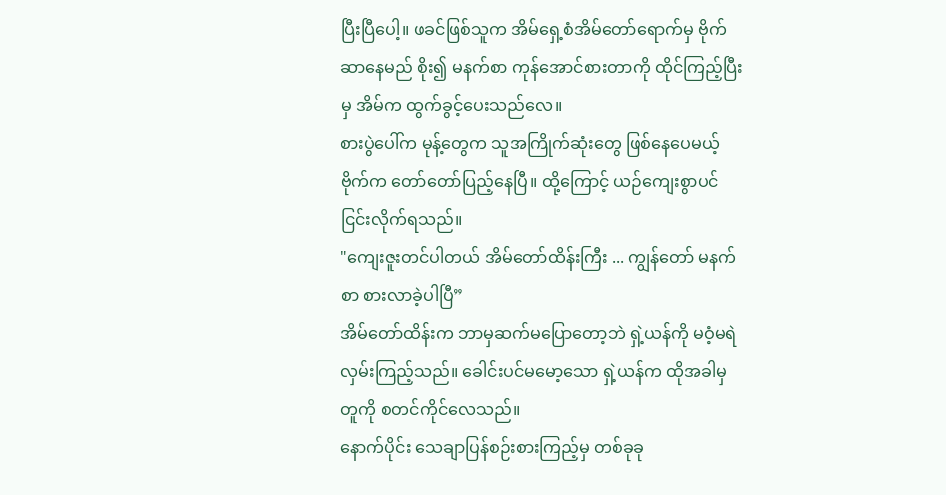ပြီးပြီပေါ့။ ဖခင်ဖြစ်သူက အိမ်ရှေ့စံအိမ်တော်ရောက်မှ ဗိုက်ဆာနေမည် စိုး၍ မနက်စာ ကုန်အောင်စားတာကို ထိုင်ကြည့်ပြီးမှ အိမ်က ထွက်ခွင့်ပေးသည်လေ။
စားပွဲပေါ်က မုန့်တွေက သူအကြိုက်ဆုံးတွေ ဖြစ်နေပေမယ့် ဗိုက်က တော်တော်ပြည့်နေပြီ။ ထို့ကြောင့် ယဉ်ကျေးစွာပင် ငြင်းလိုက်ရသည်။
"ကျေးဇူးတင်ပါတယ် အိမ်တော်ထိန်းကြီး ... ကျွန်တော် မနက်စာ စားလာခဲ့ပါပြီ”
အိမ်တော်ထိန်းက ဘာမှဆက်မပြောတော့ဘဲ ရှဲ့ယန်ကို မဝံ့မရဲ လှမ်းကြည့်သည်။ ခေါင်းပင်မမော့သော ရှဲ့ယန်က ထိုအခါမှ တူကို စတင်ကိုင်လေသည်။
နောက်ပိုင်း သေချာပြန်စဉ်းစားကြည့်မှ တစ်ခုခု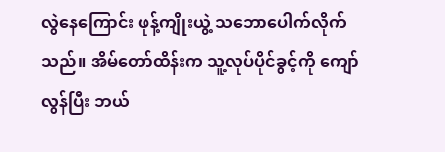လွဲနေကြောင်း ဖုန့်ကျိုးယွဲ့ သဘောပေါက်လိုက်သည်။ အိမ်တော်ထိန်းက သူ့လုပ်ပိုင်ခွင့်ကို ကျော်လွန်ပြီး ဘယ်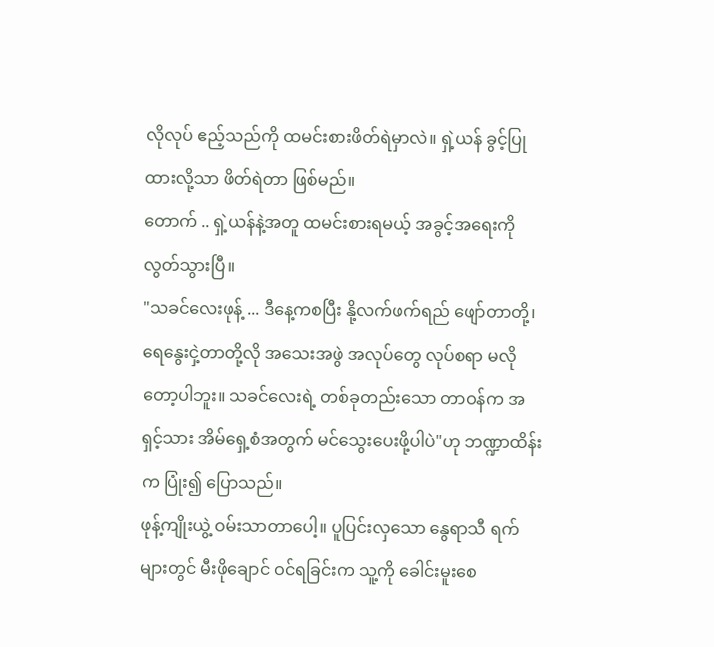လိုလုပ် ဧည့်သည်ကို ထမင်းစားဖိတ်ရဲမှာလဲ။ ရှဲ့ယန် ခွင့်ပြုထားလို့သာ ဖိတ်ရဲတာ ဖြစ်မည်။
တောက် .. ရှဲ့ယန်နဲ့အတူ ထမင်းစားရမယ့် အခွင့်အရေးကို လွတ်သွားပြီ။
"သခင်လေးဖုန့် ... ဒီနေ့ကစပြီး နို့လက်ဖက်ရည် ဖျော်တာတို့၊ ရေနွေးငှဲ့တာတို့လို အသေးအဖွဲ အလုပ်တွေ လုပ်စရာ မလိုတော့ပါဘူး။ သခင်လေးရဲ့ တစ်ခုတည်းသော တာဝန်က အရှင့်သား အိမ်ရှေ့စံအတွက် မင်သွေးပေးဖို့ပါပဲ"ဟု ဘဏ္ဍာထိန်းက ပြုံး၍ ပြောသည်။
ဖုန့်ကျိုးယွဲ့ ဝမ်းသာတာပေါ့။ ပူပြင်းလှသော နွေရာသီ ရက်များတွင် မီးဖိုချောင် ဝင်ရခြင်းက သူ့ကို ခေါင်းမူးစေ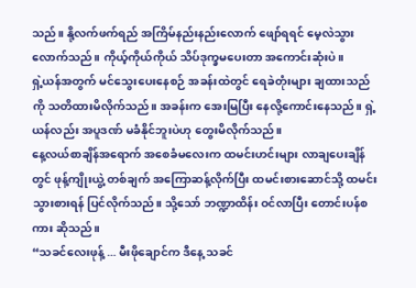သည်။ နို့လက်ဖက်ရည် အကြိမ်နည်းနည်းလောက် ဖျော်ရရင် မေ့လဲသွားလောက်သည်။ ကိုယ့်ကိုယ်ကိုယ် သိပ်ဒုက္ခမပေးတာ အကောင်းဆုံးပဲ။
ရှဲ့ယန်အတွက် မင်သွေးပေးနေစဉ် အခန်းထဲတွင် ရေခဲတုံးများ ချထားသည်ကို သတိထားမိလိုက်သည်။ အခန်းက အေးမြပြီး နေလို့ကောင်းနေသည်။ ရှဲ့ယန်လည်း အပူဒဏ် မခံနိုင်ဘူးပဲဟု တွေးမိလိုက်သည်။
နေ့လယ်စာချိန်အရောက် အစေခံမလေးက ထမင်းဟင်းများ လာချပေးချိန်တွင် ဖုန့်ကျိုးယွဲ့ တစ်ချက် အကြောဆန့်လိုက်ပြီး ထမင်းစားဆောင်သို့ ထမင်းသွားစားရန် ပြင်လိုက်သည်။ သို့သော် ဘဏ္ဍာထိန်း ဝင်လာပြီး တောင်းပန်စကား ဆိုသည်။
“သခင်လေးဖုန့် ... မီးဖိုချောင်က ဒီနေ့ သခင်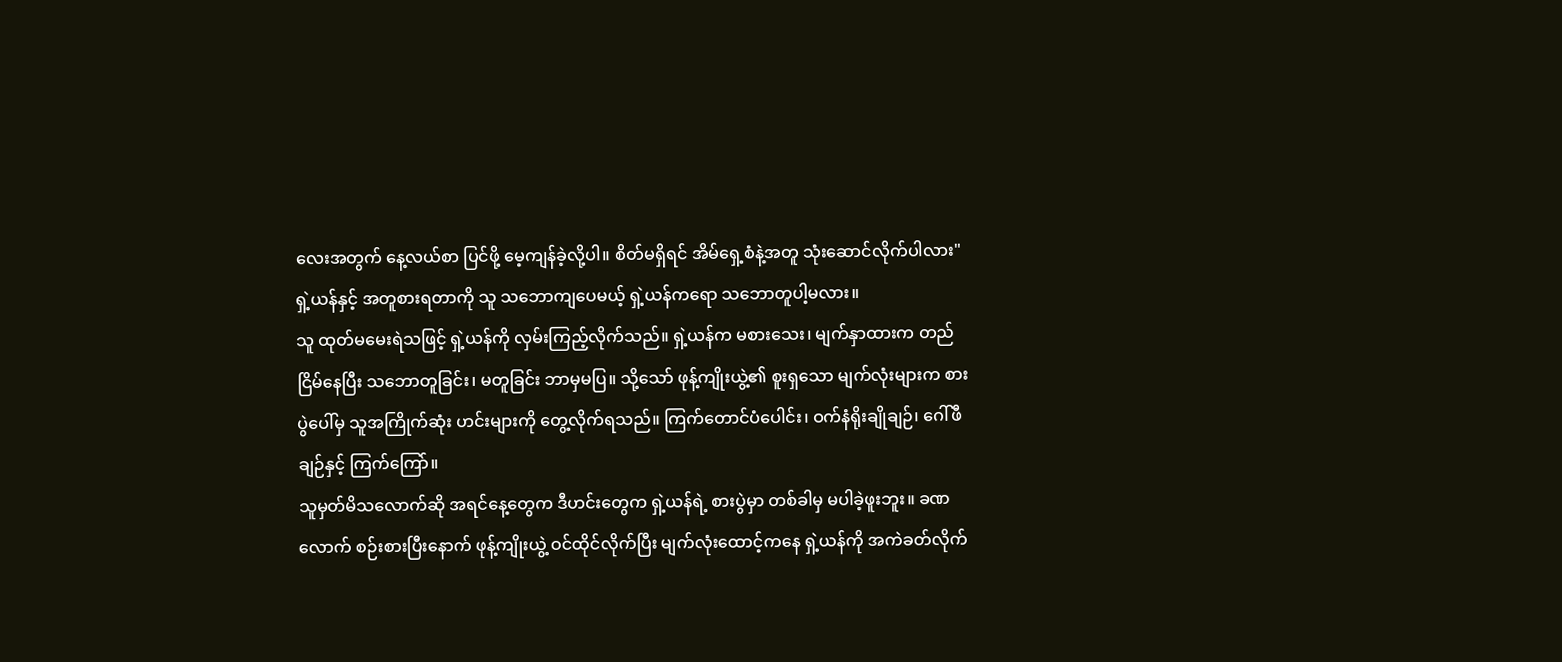လေးအတွက် နေ့လယ်စာ ပြင်ဖို့ မေ့ကျန်ခဲ့လို့ပါ။ စိတ်မရှိရင် အိမ်ရှေ့စံနဲ့အတူ သုံးဆောင်လိုက်ပါလား"
ရှဲ့ယန်နှင့် အတူစားရတာကို သူ သဘောကျပေမယ့် ရှဲ့ယန်ကရော သဘောတူပါ့မလား။
သူ ထုတ်မမေးရဲသဖြင့် ရှဲ့ယန်ကို လှမ်းကြည့်လိုက်သည်။ ရှဲ့ယန်က မစားသေး၊ မျက်နှာထားက တည်ငြိမ်နေပြီး သဘောတူခြင်း၊ မတူခြင်း ဘာမှမပြ။ သို့သော် ဖုန့်ကျိုးယွဲ့၏ စူးရှသော မျက်လုံးများက စားပွဲပေါ်မှ သူအကြိုက်ဆုံး ဟင်းများကို တွေ့လိုက်ရသည်။ ကြက်တောင်ပံပေါင်း၊ ဝက်နံရိုးချိုချဉ်၊ ဂေါ်ဖီချဉ်နှင့် ကြက်ကြော်။
သူမှတ်မိသလောက်ဆို အရင်နေ့တွေက ဒီဟင်းတွေက ရှဲ့ယန်ရဲ့ စားပွဲမှာ တစ်ခါမှ မပါခဲ့ဖူးဘူး။ ခဏလောက် စဉ်းစားပြီးနောက် ဖုန့်ကျိုးယွဲ့ ဝင်ထိုင်လိုက်ပြီး မျက်လုံးထောင့်ကနေ ရှဲ့ယန်ကို အကဲခတ်လိုက်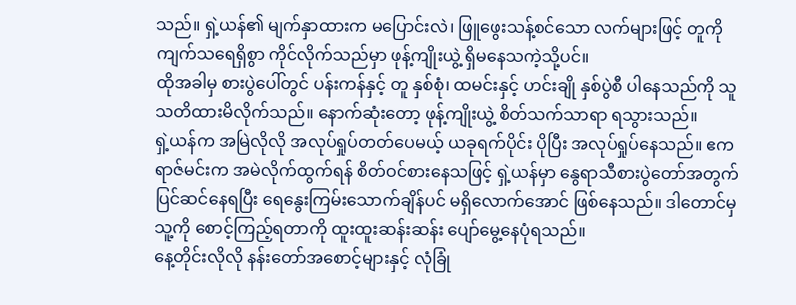သည်။ ရှဲ့ယန်၏ မျက်နှာထားက မပြောင်းလဲ၊ ဖြူဖွေးသန့်စင်သော လက်များဖြင့် တူကို ကျက်သရေရှိစွာ ကိုင်လိုက်သည်မှာ ဖုန့်ကျိုးယွဲ့ ရှိမနေသကဲ့သို့ပင်။
ထိုအခါမှ စားပွဲပေါ်တွင် ပန်းကန်နှင့် တူ နှစ်စုံ၊ ထမင်းနှင့် ဟင်းချို နှစ်ပွဲစီ ပါနေသည်ကို သူ သတိထားမိလိုက်သည်။ နောက်ဆုံးတော့ ဖုန့်ကျိုးယွဲ့ စိတ်သက်သာရာ ရသွားသည်။
ရှဲ့ယန်က အမြဲလိုလို အလုပ်ရှုပ်တတ်ပေမယ့် ယခုရက်ပိုင်း ပိုပြီး အလုပ်ရှုပ်နေသည်။ ဧကရာဇ်မင်းက အမဲလိုက်ထွက်ရန် စိတ်ဝင်စားနေသဖြင့် ရှဲ့ယန်မှာ နွေရာသီစားပွဲတော်အတွက် ပြင်ဆင်နေရပြီး ရေနွေးကြမ်းသောက်ချိန်ပင် မရှိလောက်အောင် ဖြစ်နေသည်။ ဒါတောင်မှ သူ့ကို စောင့်ကြည့်ရတာကို ထူးထူးဆန်းဆန်း ပျော်မွေ့နေပုံရသည်။
နေ့တိုင်းလိုလို နန်းတော်အစောင့်များနှင့် လုံခြုံ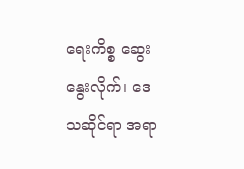ရေးကိစ္စ ဆွေးနွေးလိုက်၊ ဒေသဆိုင်ရာ အရာ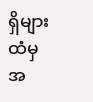ရှိများထံမှ အ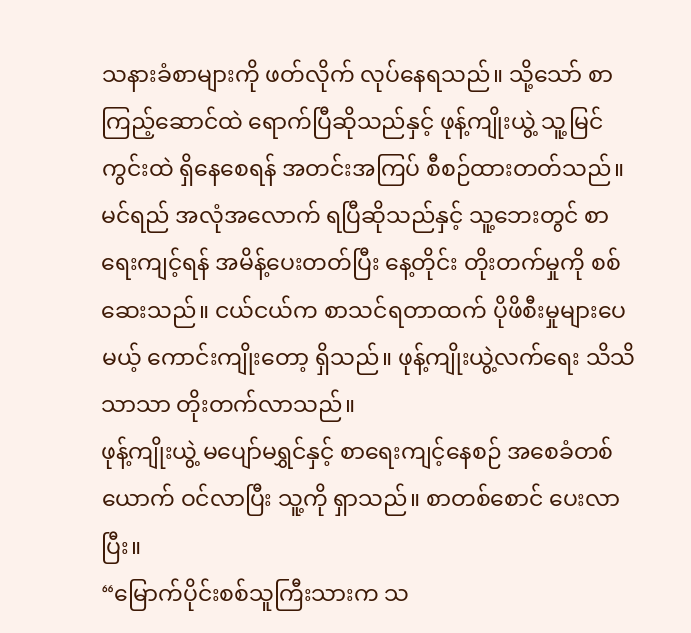သနားခံစာများကို ဖတ်လိုက် လုပ်နေရသည်။ သို့သော် စာကြည့်ဆောင်ထဲ ရောက်ပြီဆိုသည်နှင့် ဖုန့်ကျိုးယွဲ့ သူ့မြင်ကွင်းထဲ ရှိနေစေရန် အတင်းအကြပ် စီစဉ်ထားတတ်သည်။
မင်ရည် အလုံအလောက် ရပြီဆိုသည်နှင့် သူ့ဘေးတွင် စာရေးကျင့်ရန် အမိန့်ပေးတတ်ပြီး နေ့တိုင်း တိုးတက်မှုကို စစ်ဆေးသည်။ ငယ်ငယ်က စာသင်ရတာထက် ပိုဖိစီးမှုများပေမယ့် ကောင်းကျိုးတော့ ရှိသည်။ ဖုန့်ကျိုးယွဲ့လက်ရေး သိသိသာသာ တိုးတက်လာသည်။
ဖုန့်ကျိုးယွဲ့ မပျော်မရွှင်နှင့် စာရေးကျင့်နေစဉ် အစေခံတစ်ယောက် ဝင်လာပြီး သူ့ကို ရှာသည်။ စာတစ်စောင် ပေးလာပြီး။
“မြောက်ပိုင်းစစ်သူကြီးသားက သ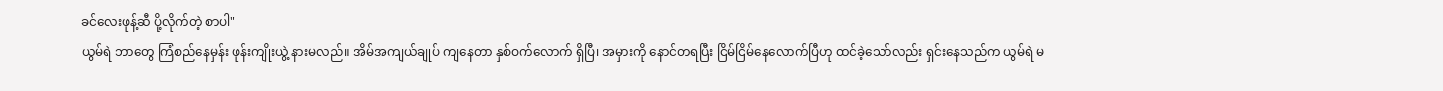ခင်လေးဖုန့်ဆီ ပို့လိုက်တဲ့ စာပါ"
ယွမ်ရဲ ဘာတွေ ကြံစည်နေမှန်း ဖုန်းကျိုးယွဲ့ နားမလည်။ အိမ်အကျယ်ချုပ် ကျနေတာ နှစ်ဝက်လောက် ရှိပြီ၊ အမှားကို နောင်တရပြီး ငြိမ်ငြိမ်နေလောက်ပြီဟု ထင်ခဲ့သော်လည်း ရှင်းနေသည်က ယွမ်ရဲ မ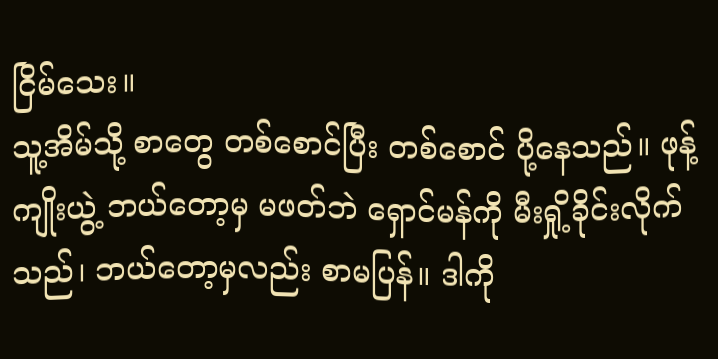ငြိမ်သေး။
သူ့အိမ်သို့ စာတွေ တစ်စောင်ပြီး တစ်စောင် ပို့နေသည်။ ဖုန့်ကျိုးယွဲ့ ဘယ်တော့မှ မဖတ်ဘဲ ရှောင်မန်ကို မီးရှို့ခိုင်းလိုက်သည်၊ ဘယ်တော့မှလည်း စာမပြန်။ ဒါကို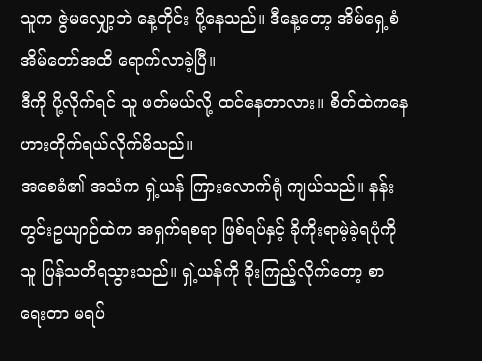သူက ဇွဲမလျှော့ဘဲ နေ့တိုင်း ပို့နေသည်။ ဒီနေ့တော့ အိမ်ရှေ့စံ အိမ်တော်အထိ ရောက်လာခဲ့ပြီ။
ဒီကို ပို့လိုက်ရင် သူ ဖတ်မယ်လို့ ထင်နေတာလား။ စိတ်ထဲကနေ ဟားတိုက်ရယ်လိုက်မိသည်။
အစေခံ၏ အသံက ရှဲ့ယန် ကြားလောက်ရုံ ကျယ်သည်။ နန်းတွင်းဥယျာဉ်ထဲက အရှက်ရစရာ ဖြစ်ရပ်နှင့် ခိုကိုးရာမဲ့ခဲ့ရပုံကို သူ ပြန်သတိရသွားသည်။ ရှဲ့ယန်ကို ခိုးကြည့်လိုက်တော့ စာရေးတာ မရပ်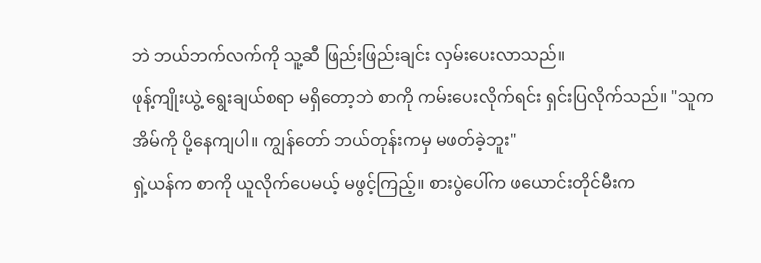ဘဲ ဘယ်ဘက်လက်ကို သူ့ဆီ ဖြည်းဖြည်းချင်း လှမ်းပေးလာသည်။
ဖုန့်ကျိုးယွဲ့ ရွေးချယ်စရာ မရှိတော့ဘဲ စာကို ကမ်းပေးလိုက်ရင်း ရှင်းပြလိုက်သည်။ "သူက အိမ်ကို ပို့နေကျပါ။ ကျွန်တော် ဘယ်တုန်းကမှ မဖတ်ခဲ့ဘူး"
ရှဲ့ယန်က စာကို ယူလိုက်ပေမယ့် မဖွင့်ကြည့်။ စားပွဲပေါ်က ဖယောင်းတိုင်မီးက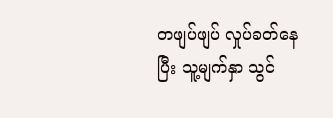တဖျပ်ဖျပ် လှုပ်ခတ်နေပြီး သူ့မျက်နှာ သွင်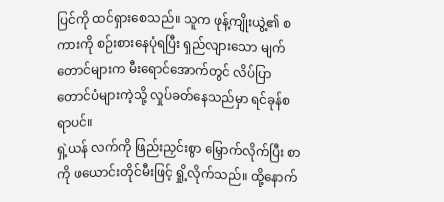ပြင်ကို ထင်ရှားစေသည်။ သူက ဖုန့်ကျိုးယွဲ့၏ စကားကို စဉ်းစားနေပုံရပြီး ရှည်လျားသော မျက်တောင်များက မီးရောင်အောက်တွင် လိပ်ပြာတောင်ပံများကဲ့သို့ လှုပ်ခတ်နေသည်မှာ ရင်ခုန်စရာပင်။
ရှဲ့ယန် လက်ကို ဖြည်းညှင်းစွာ မြှောက်လိုက်ပြီး စာကို ဖယောင်းတိုင်မီးဖြင့် ရှို့လိုက်သည်။ ထို့နောက်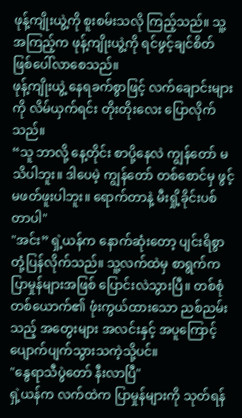ဖုန့်ကျိုးယွဲ့ကို စူးစမ်းသလို ကြည့်သည်။ သူ့အကြည့်က ဖုန့်ကျိုးယွဲ့ကို ရင်ဖွင့်ချင်စိတ် ဖြစ်ပေါ်လာစေသည်။
ဖုန့်ကျိုးယွဲ့ နေရခက်စွာဖြင့် လက်ချောင်းများကို လိမ်ယှက်ရင်း တိုးတိုးလေး ပြောလိုက်သည်။
“သူ ဘာလို့ နေ့တိုင်း စာပို့နေလဲ ကျွန်တော် မသိပါဘူး။ ဒါပေမဲ့ ကျွန်တော် တစ်စောင်မှ ဖွင့်မဖတ်ဖူးပါဘူး။ ရောက်တာနဲ့ မီးရှို့ခိုင်းပစ်တာပါ"
"အင်း” ရှဲ့ယန်က နောက်ဆုံးတော့ ပျင်းရိစွာ တုံ့ပြန်လိုက်သည်။ သူ့လက်ထဲမှ စာရွက်က ပြာမှုန်များအဖြစ် ပြောင်းလဲသွားပြီ။ တစ်စုံတစ်ယောက်၏ ဖုံးကွယ်ထားသော ညစ်ညမ်းသည့် အတွေးများ အလင်းနှင့် အပူကြောင့် ပျောက်ပျက်သွားသကဲ့သို့ပင်။
"နွေရာသီပွဲတော် နီးလာပြီ"
ရှဲ့ယန်က လက်ထဲက ပြာမှုန်များကို သုတ်ရန်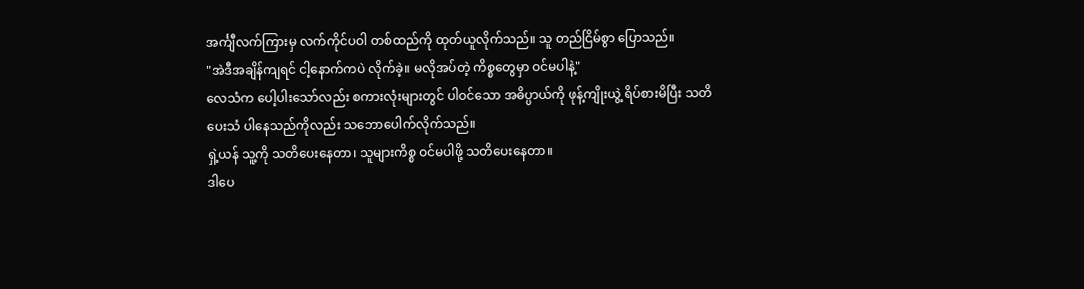အင်္ကျီလက်ကြားမှ လက်ကိုင်ပဝါ တစ်ထည်ကို ထုတ်ယူလိုက်သည်။ သူ တည်ငြိမ်စွာ ပြောသည်။
"အဲဒီအချိန်ကျရင် ငါ့နောက်ကပဲ လိုက်ခဲ့။ မလိုအပ်တဲ့ ကိစ္စတွေမှာ ဝင်မပါနဲ့"
လေသံက ပေါ့ပါးသော်လည်း စကားလုံးများတွင် ပါဝင်သော အဓိပ္ပာယ်ကို ဖုန့်ကျိုးယွဲ့ ရိပ်စားမိပြီး သတိပေးသံ ပါနေသည်ကိုလည်း သဘောပေါက်လိုက်သည်။
ရှဲ့ယန် သူ့ကို သတိပေးနေတာ၊ သူများကိစ္စ ဝင်မပါဖို့ သတိပေးနေတာ။
ဒါပေ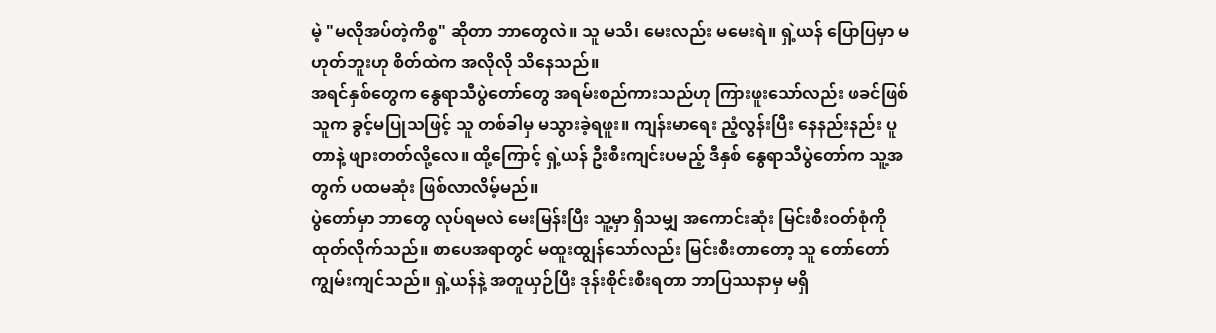မဲ့ "မလိုအပ်တဲ့ကိစ္စ" ဆိုတာ ဘာတွေလဲ။ သူ မသိ၊ မေးလည်း မမေးရဲ။ ရှဲ့ယန် ပြောပြမှာ မဟုတ်ဘူးဟု စိတ်ထဲက အလိုလို သိနေသည်။
အရင်နှစ်တွေက နွေရာသီပွဲတော်တွေ အရမ်းစည်ကားသည်ဟု ကြားဖူးသော်လည်း ဖခင်ဖြစ်သူက ခွင့်မပြုသဖြင့် သူ တစ်ခါမှ မသွားခဲ့ရဖူး။ ကျန်းမာရေး ညံ့လွန်းပြီး နေနည်းနည်း ပူတာနဲ့ ဖျားတတ်လို့လေ။ ထို့ကြောင့် ရှဲ့ယန် ဦးစီးကျင်းပမည့် ဒီနှစ် နွေရာသီပွဲတော်က သူ့အတွက် ပထမဆုံး ဖြစ်လာလိမ့်မည်။
ပွဲတော်မှာ ဘာတွေ လုပ်ရမလဲ မေးမြန်းပြီး သူ့မှာ ရှိသမျှ အကောင်းဆုံး မြင်းစီးဝတ်စုံကို ထုတ်လိုက်သည်။ စာပေအရာတွင် မထူးထျွန်သော်လည်း မြင်းစီးတာတော့ သူ တော်တော် ကျွမ်းကျင်သည်။ ရှဲ့ယန်နဲ့ အတူယှဉ်ပြီး ဒုန်းစိုင်းစီးရတာ ဘာပြဿနာမှ မရှိ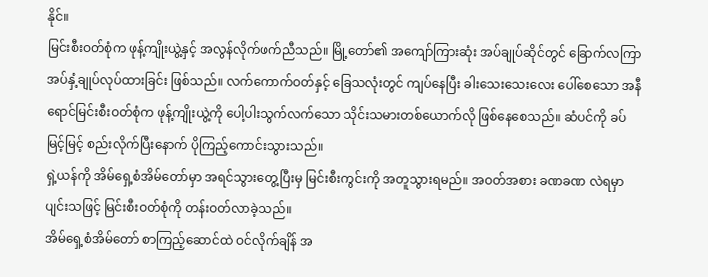နိုင်။
မြင်းစီးဝတ်စုံက ဖုန့်ကျိုးယွဲ့နှင့် အလွန်လိုက်ဖက်ညီသည်။ မြို့တော်၏ အကျော်ကြားဆုံး အပ်ချုပ်ဆိုင်တွင် ခြောက်လကြာ အပ်နှံ့ချုပ်လုပ်ထားခြင်း ဖြစ်သည်။ လက်ကောက်ဝတ်နှင့် ခြေသလုံးတွင် ကျပ်နေပြီး ခါးသေးသေးလေး ပေါ်စေသော အနီရောင်မြင်းစီးဝတ်စုံက ဖုန့်ကျိုးယွဲ့ကို ပေါ့ပါးသွက်လက်သော သိုင်းသမားတစ်ယောက်လို ဖြစ်နေစေသည်။ ဆံပင်ကို ခပ်မြင့်မြင့် စည်းလိုက်ပြီးနောက် ပိုကြည့်ကောင်းသွားသည်။
ရှဲ့ယန်ကို အိမ်ရှေ့စံအိမ်တော်မှာ အရင်သွားတွေ့ပြီးမှ မြင်းစီးကွင်းကို အတူသွားရမည်။ အဝတ်အစား ခဏခဏ လဲရမှာ ပျင်းသဖြင့် မြင်းစီးဝတ်စုံကို တန်းဝတ်လာခဲ့သည်။
အိမ်ရှေ့စံအိမ်တော် စာကြည့်ဆောင်ထဲ ဝင်လိုက်ချိန် အ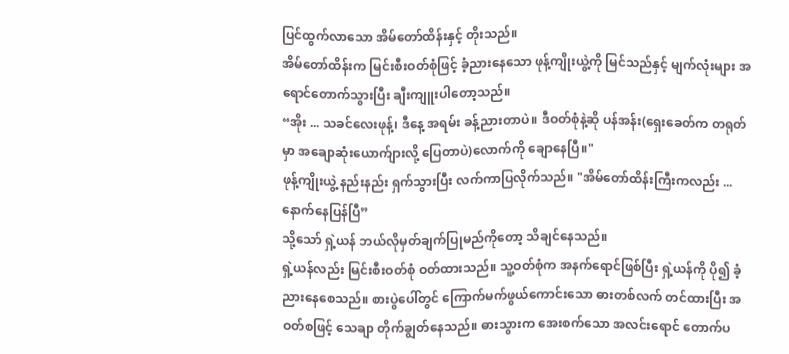ပြင်ထွက်လာသော အိမ်တော်ထိန်းနှင့် တိုးသည်။
အိမ်တော်ထိန်းက မြင်းစီးဝတ်စုံဖြင့် ခံ့ညားနေသော ဖုန့်ကျိုးယွဲ့ကို မြင်သည်နှင့် မျက်လုံးများ အရောင်တောက်သွားပြီး ချီးကျူးပါတော့သည်။
“အိုး ... သခင်လေးဖုန့်၊ ဒီနေ့ အရမ်း ခန့်ညားတာပဲ။ ဒီဝတ်စုံနဲ့ဆို ပန်အန်း(ရှေးခေတ်က တရုတ်မှာ အချောဆုံးယောက်ျားလို့ ပြေတာပဲ)လောက်ကို ချောနေပြီ။"
ဖုန့်ကျိုးယွဲ့ နည်းနည်း ရှက်သွားပြီး လက်ကာပြလိုက်သည်။ "အိမ်တော်ထိန်းကြီးကလည်း ... နောက်နေပြန်ပြီ”
သို့သော် ရှဲ့ယန် ဘယ်လိုမှတ်ချက်ပြုမည်ကိုတော့ သိချင်နေသည်။
ရှဲ့ယန်လည်း မြင်းစီးဝတ်စုံ ဝတ်ထားသည်။ သူ့ဝတ်စုံက အနက်ရောင်ဖြစ်ပြီး ရှဲ့ယန်ကို ပို၍ ခံ့ညားနေစေသည်။ စားပွဲပေါ်တွင် ကြောက်မက်ဖွယ်ကောင်းသော ဓားတစ်လက် တင်ထားပြီး အဝတ်စဖြင့် သေချာ တိုက်ချွတ်နေသည်။ ဓားသွားက အေးစက်သော အလင်းရောင် တောက်ပ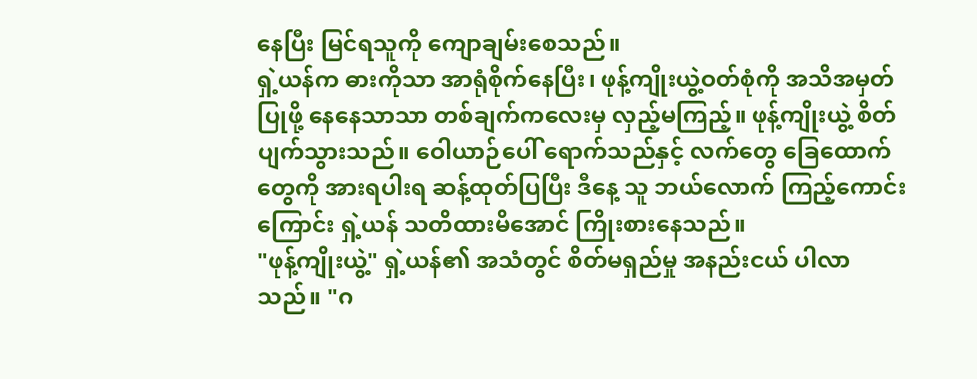နေပြီး မြင်ရသူကို ကျောချမ်းစေသည်။
ရှဲ့ယန်က ဓားကိုသာ အာရုံစိုက်နေပြီး၊ ဖုန့်ကျိုးယွဲ့ဝတ်စုံကို အသိအမှတ်ပြုဖို့ နေနေသာသာ တစ်ချက်ကလေးမှ လှည့်မကြည့်။ ဖုန့်ကျိုးယွဲ့ စိတ်ပျက်သွားသည်။ ဝေါယာဉ်ပေါ် ရောက်သည်နှင့် လက်တွေ ခြေထောက်တွေကို အားရပါးရ ဆန့်ထုတ်ပြပြီး ဒီနေ့ သူ ဘယ်လောက် ကြည့်ကောင်းကြောင်း ရှဲ့ယန် သတိထားမိအောင် ကြိုးစားနေသည်။
"ဖုန့်ကျိုးယွဲ့" ရှဲ့ယန်၏ အသံတွင် စိတ်မရှည်မှု အနည်းငယ် ပါလာသည်။ "ဂ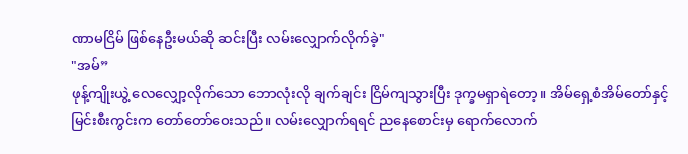ဏာမငြိမ် ဖြစ်နေဦးမယ်ဆို ဆင်းပြီး လမ်းလျှောက်လိုက်ခဲ့"
"အမ်”
ဖုန့်ကျိုးယွဲ့ လေလျှော့လိုက်သော ဘောလုံးလို ချက်ချင်း ငြိမ်ကျသွားပြီး ဒုက္ခမရှာရဲတော့။ အိမ်ရှေ့စံအိမ်တော်နှင့် မြင်းစီးကွင်းက တော်တော်ဝေးသည်။ လမ်းလျှောက်ရရင် ညနေစောင်းမှ ရောက်လောက်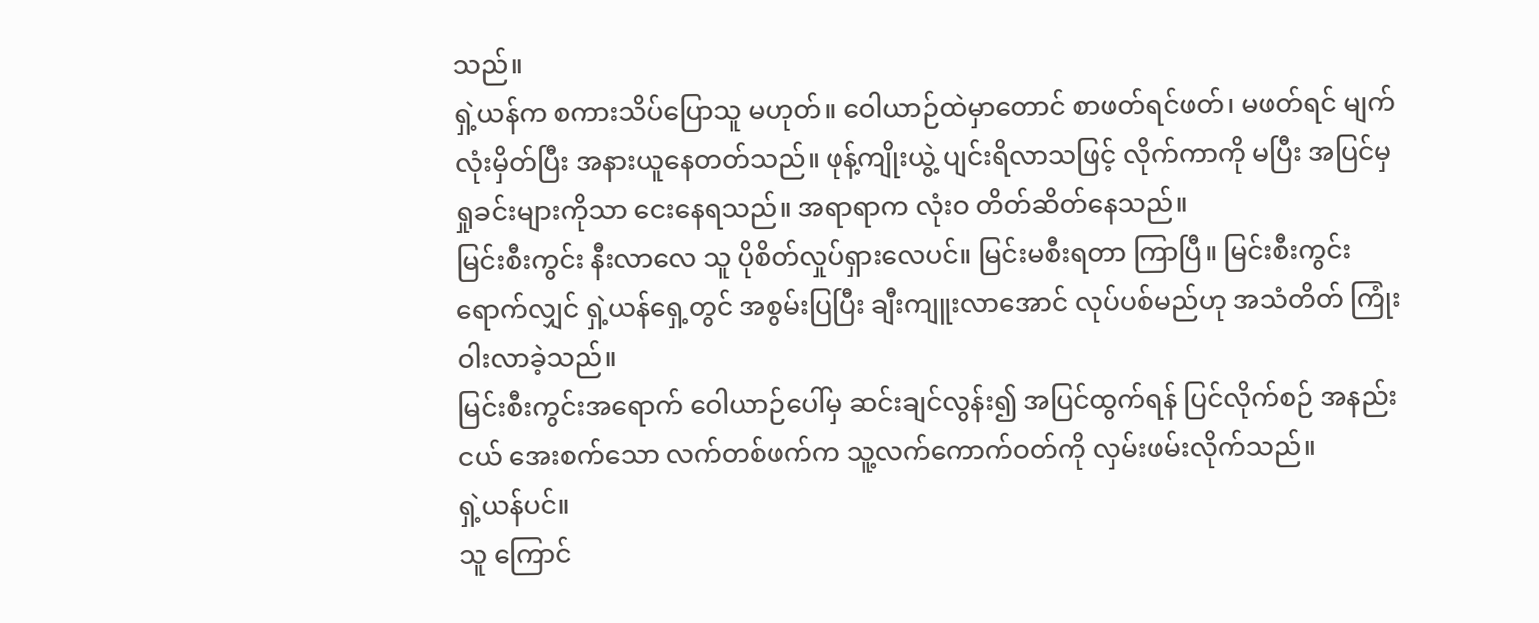သည်။
ရှဲ့ယန်က စကားသိပ်ပြောသူ မဟုတ်။ ဝေါယာဉ်ထဲမှာတောင် စာဖတ်ရင်ဖတ်၊ မဖတ်ရင် မျက်လုံးမှိတ်ပြီး အနားယူနေတတ်သည်။ ဖုန့်ကျိုးယွဲ့ ပျင်းရိလာသဖြင့် လိုက်ကာကို မပြီး အပြင်မှ ရှုခင်းများကိုသာ ငေးနေရသည်။ အရာရာက လုံးဝ တိတ်ဆိတ်နေသည်။
မြင်းစီးကွင်း နီးလာလေ သူ ပိုစိတ်လှုပ်ရှားလေပင်။ မြင်းမစီးရတာ ကြာပြီ။ မြင်းစီးကွင်းရောက်လျှင် ရှဲ့ယန်ရှေ့တွင် အစွမ်းပြပြီး ချီးကျူးလာအောင် လုပ်ပစ်မည်ဟု အသံတိတ် ကြုံးဝါးလာခဲ့သည်။
မြင်းစီးကွင်းအရောက် ဝေါယာဉ်ပေါ်မှ ဆင်းချင်လွန်း၍ အပြင်ထွက်ရန် ပြင်လိုက်စဉ် အနည်းငယ် အေးစက်သော လက်တစ်ဖက်က သူ့လက်ကောက်ဝတ်ကို လှမ်းဖမ်းလိုက်သည်။
ရှဲ့ယန်ပင်။
သူ ကြောင်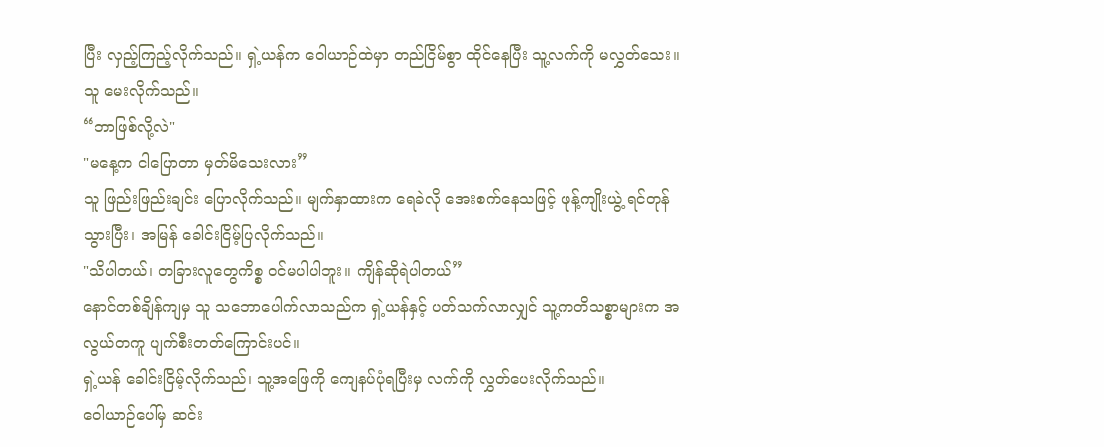ပြီး လှည့်ကြည့်လိုက်သည်။ ရှဲ့ယန်က ဝေါယာဉ်ထဲမှာ တည်ငြိမ်စွာ ထိုင်နေပြီး သူ့လက်ကို မလွှတ်သေး။ သူ မေးလိုက်သည်။
“ဘာဖြစ်လို့လဲ"
"မနေ့က ငါပြောတာ မှတ်မိသေးလား”
သူ ဖြည်းဖြည်းချင်း ပြောလိုက်သည်။ မျက်နှာထားက ရေခဲလို အေးစက်နေသဖြင့် ဖုန့်ကျိုးယွဲ့ ရင်တုန်သွားပြီး၊ အမြန် ခေါင်းငြိမ့်ပြလိုက်သည်။
"သိပါတယ်၊ တခြားလူတွေကိစ္စ ဝင်မပါပါဘူး။ ကျိန်ဆိုရဲပါတယ်”
နောင်တစ်ချိန်ကျမှ သူ သဘောပေါက်လာသည်က ရှဲ့ယန်နှင့် ပတ်သက်လာလျှင် သူ့ကတိသစ္စာများက အလွယ်တကူ ပျက်စီးတတ်ကြောင်းပင်။
ရှဲ့ယန် ခေါင်းငြိမ့်လိုက်သည်၊ သူ့အဖြေကို ကျေနပ်ပုံရပြီးမှ လက်ကို လွှတ်ပေးလိုက်သည်။
ဝေါယာဉ်ပေါ်မှ ဆင်း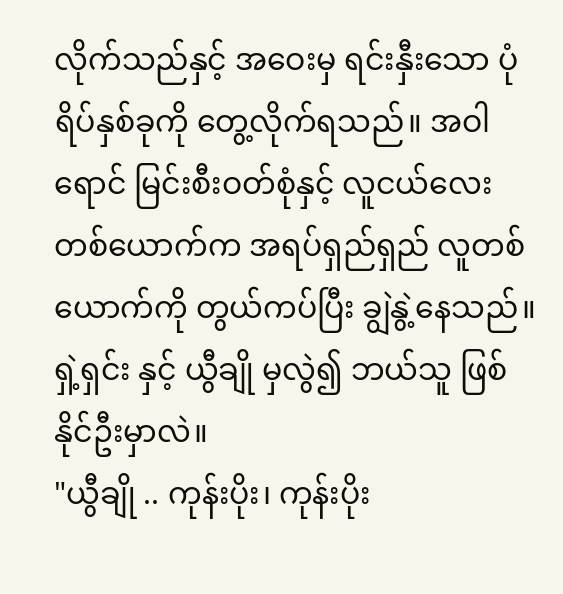လိုက်သည်နှင့် အဝေးမှ ရင်းနှီးသော ပုံရိပ်နှစ်ခုကို တွေ့လိုက်ရသည်။ အဝါရောင် မြင်းစီးဝတ်စုံနှင့် လူငယ်လေးတစ်ယောက်က အရပ်ရှည်ရှည် လူတစ်ယောက်ကို တွယ်ကပ်ပြီး ချွဲနွဲ့နေသည်။ ရှဲ့ရှင်း နှင့် ယွီချို မှလွဲ၍ ဘယ်သူ ဖြစ်နိုင်ဦးမှာလဲ။
"ယွီချို .. ကုန်းပိုး၊ ကုန်းပိုး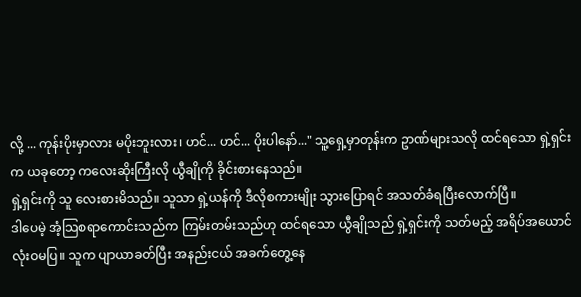လို့ ... ကုန်းပိုးမှာလား မပိုးဘူးလား၊ ဟင်... ဟင်... ပိုးပါနော်..." သူ့ရှေ့မှာတုန်းက ဥာဏ်များသလို ထင်ရသော ရှဲ့ရှင်းက ယခုတော့ ကလေးဆိုးကြီးလို ယွီချိုကို ခိုင်းစားနေသည်။
ရှဲ့ရှင်းကို သူ လေးစားမိသည်။ သူသာ ရှဲ့ယန်ကို ဒီလိုစကားမျိုး သွားပြောရင် အသတ်ခံရပြီးလောက်ပြီ။
ဒါပေမဲ့ အံ့သြစရာကောင်းသည်က ကြမ်းတမ်းသည်ဟု ထင်ရသော ယွီချိုသည် ရှဲ့ရှင်းကို သတ်မည့် အရိပ်အယောင် လုံးဝမပြ။ သူက ပျာယာခတ်ပြီး အနည်းငယ် အခက်တွေ့နေ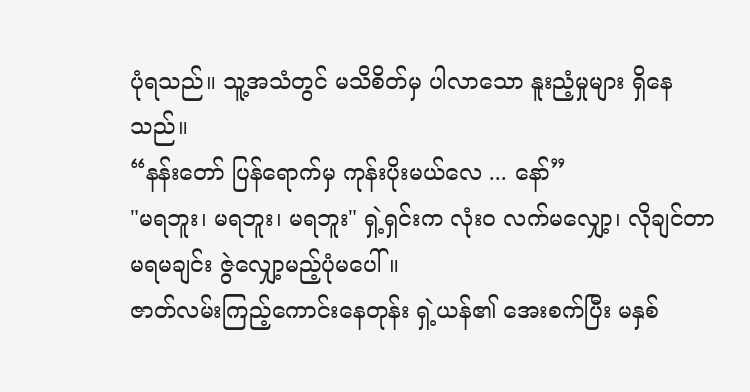ပုံရသည်။ သူ့အသံတွင် မသိစိတ်မှ ပါလာသော နူးညံ့မှုများ ရှိနေသည်။
“နန်းတော် ပြန်ရောက်မှ ကုန်းပိုးမယ်လေ ... နော်”
"မရဘူး၊ မရဘူး၊ မရဘူး" ရှဲ့ရှင်းက လုံးဝ လက်မလျှော့၊ လိုချင်တာ မရမချင်း ဇွဲလျှော့မည့်ပုံမပေါ်။
ဇာတ်လမ်းကြည့်ကောင်းနေတုန်း ရှဲ့ယန်၏ အေးစက်ပြီး မနှစ်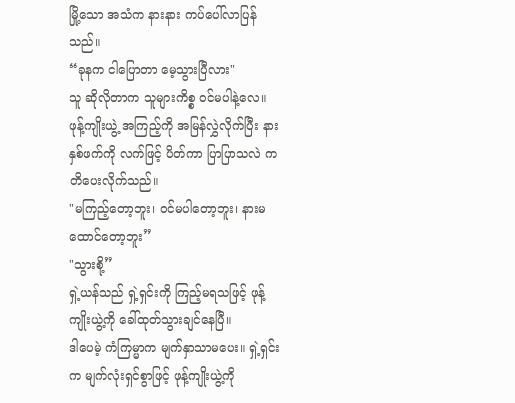မြို့သော အသံက နားနား ကပ်ပေါ်လာပြန်သည်။
“ခုနက ငါပြောတာ မေ့သွားပြီလား"
သူ ဆိုလိုတာက သူများကိစ္စ ဝင်မပါနဲ့လေ။
ဖုန့်ကျိုးယွဲ့ အကြည့်ကို အမြန်လွှဲလိုက်ပြီး နားနှစ်ဖက်ကို လက်ဖြင့် ပိတ်ကာ ပြာပြာသလဲ ကတိပေးလိုက်သည်။
"မကြည့်တော့ဘူး၊ ဝင်မပါတော့ဘူး၊ နားမထောင်တော့ဘူး”
"သွားစို့”
ရှဲ့ယန်သည် ရှဲ့ရှင်းကို ကြည့်မရသဖြင့် ဖုန့်ကျိုးယွဲ့ကို ခေါ်ထုတ်သွားချင်နေပြီ။
ဒါပေမဲ့ ကံကြမ္မာက မျက်နှာသာမပေး။ ရှဲ့ရှင်းက မျက်လုံးရှင်စွာဖြင့် ဖုန့်ကျိုးယွဲ့ကို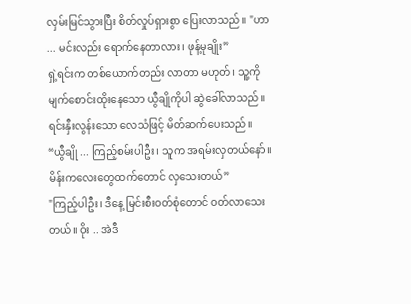လှမ်းမြင်သွားပြီး စိတ်လှုပ်ရှားစွာ ပြေးလာသည်။ "ဟာ ... မင်းလည်း ရောက်နေတာလား၊ ဖုန့်မုချိုး”
ရှဲ့ရင်းက တစ်ယောက်တည်း လာတာ မဟုတ်၊ သူ့ကို မျက်စောင်းထိုးနေသော ယွီချိုကိုပါ ဆွဲခေါ်လာသည်။ ရင်းနှီးလွန်းသော လေသံဖြင့် မိတ်ဆက်ပေးသည်။
“ယွီချို ... ကြည့်စမ်းပါဦး၊ သူက အရမ်းလှတယ်နော်။ မိန်းကလေးတွေထက်တောင် လှသေးတယ်”
"ကြည့်ပါဦး၊ ဒီနေ့ မြင်းစီးဝတ်စုံတောင် ဝတ်လာသေးတယ်။ ဝိုး .. အဲဒီ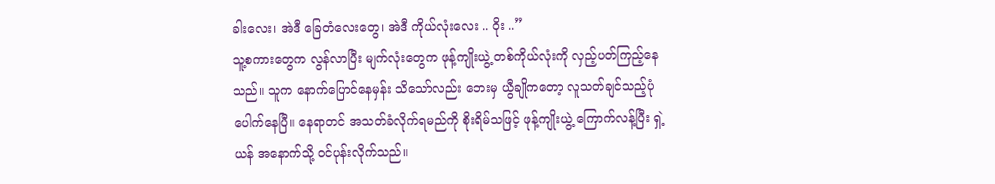ခါးလေး၊ အဲဒီ ခြေတံလေးတွေ၊ အဲဒီ ကိုယ်လုံးလေး .. ဝိုး ..”
သူ့စကားတွေက လွန်လာပြီး မျက်လုံးတွေက ဖုန့်ကျိုးယွဲ့ တစ်ကိုယ်လုံးကို လှည့်ပတ်ကြည့်နေသည်။ သူက နောက်ပြောင်နေမှန်း သိသော်လည်း ဘေးမှ ယွီချိုကတော့ လူသတ်ချင်သည့်ပုံ ပေါက်နေပြီ။ နေရာတင် အသတ်ခံလိုက်ရမည်ကို စိုးရိမ်သဖြင့် ဖုန့်ကျိုးယွဲ့ ကြောက်လန့်ပြီး ရှဲ့ယန် အနောက်သို့ ဝင်ပုန်းလိုက်သည်။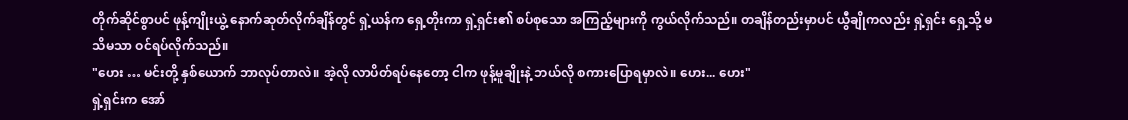တိုက်ဆိုင်စွာပင် ဖုန့်ကျိုးယွဲ့ နောက်ဆုတ်လိုက်ချိန်တွင် ရှဲ့ယန်က ရှေ့တိုးကာ ရှဲ့ရှင်း၏ စပ်စုသော အကြည့်များကို ကွယ်လိုက်သည်။ တချိန်တည်းမှာပင် ယွီချိုကလည်း ရှဲ့ရှင်း ရှေ့သို့ မသိမသာ ဝင်ရပ်လိုက်သည်။
"ဟေး … မင်းတို့ နှစ်ယောက် ဘာလုပ်တာလဲ။ အဲ့လို လာပိတ်ရပ်နေတော့ ငါက ဖုန့်မူချိုးနဲ့ ဘယ်လို စကားပြောရမှာလဲ။ ဟေး... ဟေး"
ရှဲ့ရှင်းက အော်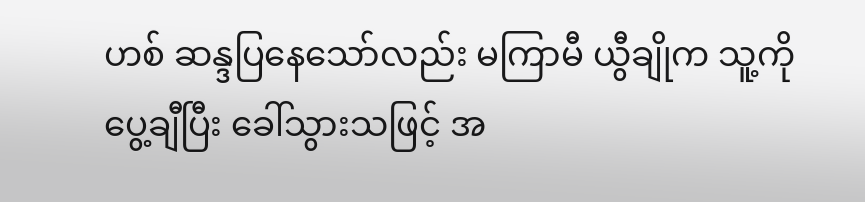ဟစ် ဆန္ဒပြနေသော်လည်း မကြာမီ ယွီချိုက သူ့ကို ပွေ့ချီပြီး ခေါ်သွားသဖြင့် အ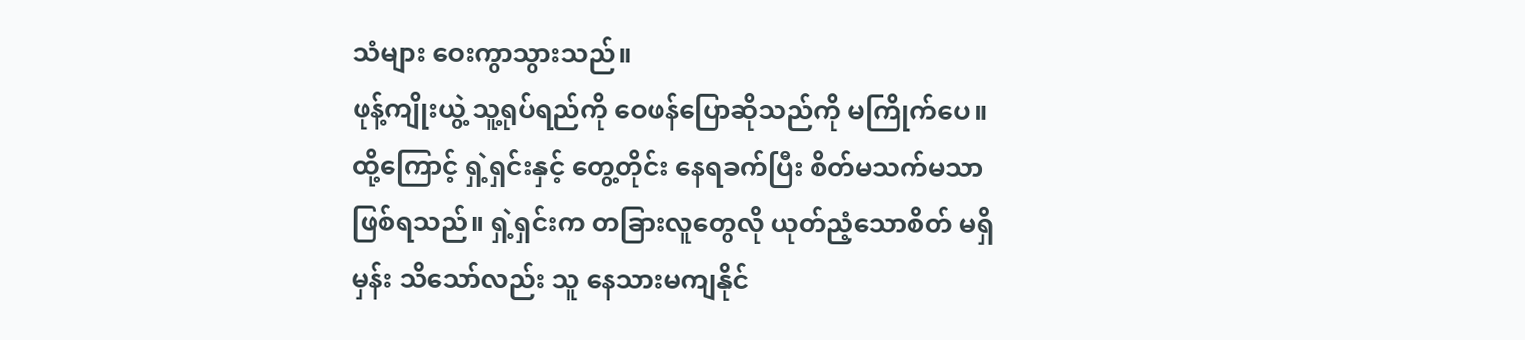သံများ ဝေးကွာသွားသည်။
ဖုန့်ကျိုးယွဲ့ သူ့ရုပ်ရည်ကို ဝေဖန်ပြောဆိုသည်ကို မကြိုက်ပေ။ ထို့ကြောင့် ရှဲ့ရှင်းနှင့် တွေ့တိုင်း နေရခက်ပြီး စိတ်မသက်မသာ ဖြစ်ရသည်။ ရှဲ့ရှင်းက တခြားလူတွေလို ယုတ်ညံ့သောစိတ် မရှိမှန်း သိသော်လည်း သူ နေသားမကျနိုင်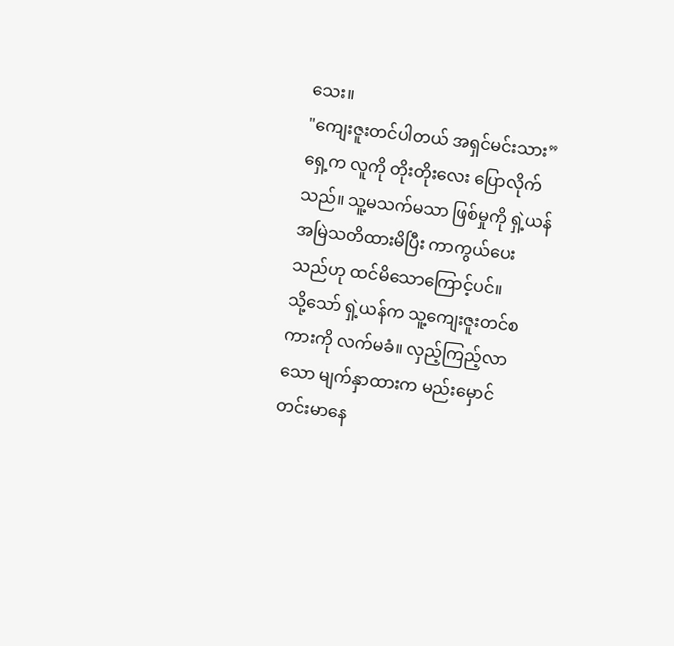သေး။
"ကျေးဇူးတင်ပါတယ် အရှင်မင်းသား”
ရှေ့က လူကို တိုးတိုးလေး ပြောလိုက်သည်။ သူ့မသက်မသာ ဖြစ်မှုကို ရှဲ့ယန် အမြဲသတိထားမိပြီး ကာကွယ်ပေးသည်ဟု ထင်မိသောကြောင့်ပင်။
သို့သော် ရှဲ့ယန်က သူ့ကျေးဇူးတင်စကားကို လက်မခံ။ လှည့်ကြည့်လာသော မျက်နှာထားက မည်းမှောင် တင်းမာနေ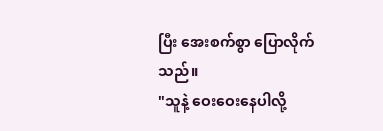ပြီး အေးစက်စွာ ပြောလိုက်သည်။
"သူနဲ့ ဝေးဝေးနေပါလို့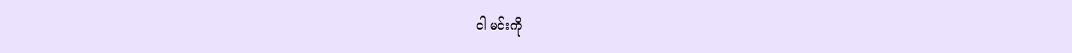ငါ မင်းကို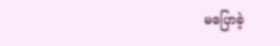မပြောခဲ့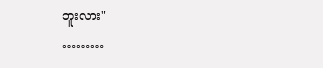ဘူးလား"
………